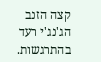קצה הזנב הג'נג'י רעד בהתרגשות.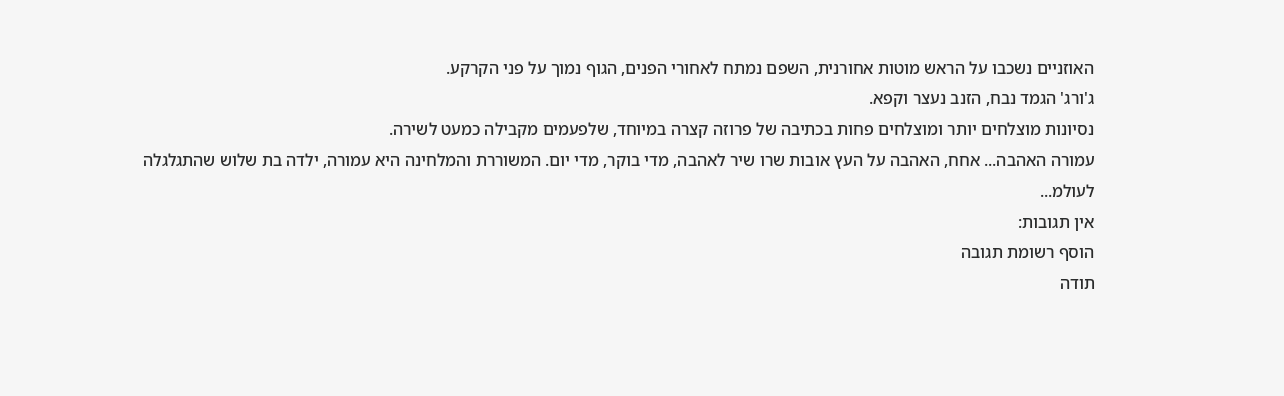האוזניים נשכבו על הראש מוטות אחורנית, השפם נמתח לאחורי הפנים, הגוף נמוך על פני הקרקע.
ג'ורג' הגמד נבח, הזנב נעצר וקפא.
נסיונות מוצלחים יותר ומוצלחים פחות בכתיבה של פרוזה קצרה במיוחד, שלפעמים מקבילה כמעט לשירה.
עמורה האהבה... אחח, האהבה על העץ אובות שרו שיר לאהבה, מדי בוקר, מדי יום. המשוררת והמלחינה היא עמורה, ילדה בת שלוש שהתגלגלה לעולמ...
אין תגובות:
הוסף רשומת תגובה
תודה